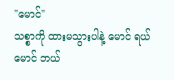"မောင်"
သစ္စာကို ထားမသွားပါနဲ့ မောင် ရယ်
မောင် ဘယ်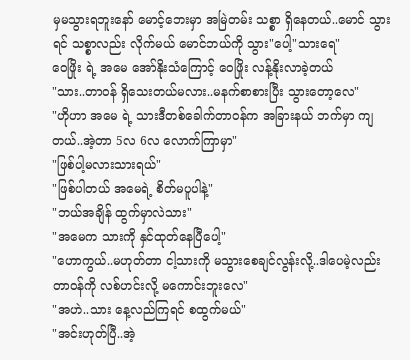မှမသွားရဘူးနော် မောင့်ဘေးမှာ အမြဲတမ်း သစ္စာ ရှိနေတယ်..မောင် သွားရင် သစ္စာလည်း လိုက်မယ် မောင်ဘယ်ကို သွား"ပေါ့"သားရေ"
ဝေဖြိုး ရဲ့ အမေ အော်နိုးသံကြောင့် ဝေဖြိုး လန့်နိုးလာခဲ့တယ်
"သား..တာဝန် ရှိသေးတယ်မလား..မနက်စာစားပြီး သွားတော့လေ"
"ဟိုဟာ အမေ ရဲ့ သားဒီတစ်ခေါက်တာဝန်က အခြားနယ် ဘက်မှာ ကျတယ်..အဲ့တာ 5လ 6လ လောက်ကြာမှာ"
"ဖြစ်ပါ့မလားသားရယ်"
"ဖြစ်ပါတယ် အမေရဲ့ စိတ်မပူပါနဲ့"
"ဘယ်အချိန် ထွက်မှာလဲသား"
"အမေက သားကို နှင်ထုတ်နေပြီပေါ့"
"ဟောကွယ်..မဟုတ်တာ ငါ့သားကို မသွားစေချင်လွန်းလို့..ဒါပေမဲ့လည်း တာဝန်ကို လစ်ဟင်းလို့ မကောင်းဘူးလေ"
"အဟဲ..သား နေ့လည်ကြရင် စထွက်မယ်"
"အင်းဟုတ်ပြီ..အဲ့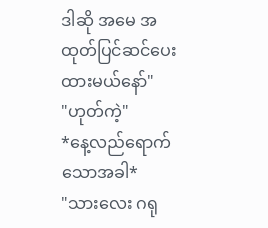ဒါဆို အမေ အထုတ်ပြင်ဆင်ပေးထားမယ်နော်"
"ဟုတ်ကဲ့"
*နေ့လည်ရောက်သောအခါ*
"သားလေး ဂရု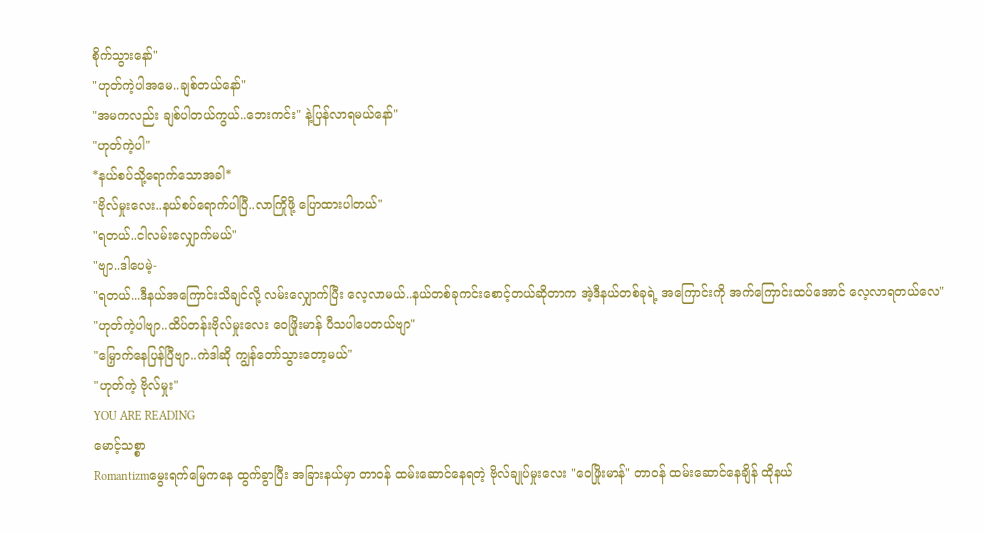စိုက်သွားနော်"
"ဟုတ်ကဲ့ပါအမေ..ချစ်တယ်နော်"
"အမကလည်း ချစ်ပါတယ်ကွယ်..ဘေးကင်း" နဲ့ပြန်လာရမယ်နော်"
"ဟုတ်ကဲ့ပါ"
*နယ်စပ်သို့ရောက်သောအခါ*
"ဗိုလ်မှုးလေး..နယ်စပ်ရောက်ပါပြီ..လာကြိုဖို့ ပြောထားပါတယ်"
"ရတယ်..ငါလမ်းလျှောက်မယ်"
"ဗျာ..ဒါပေမဲ့-
"ရတယ်...ဒီနယ်အကြောင်းသိချင်လို့ လမ်းလျှောက်ပြီး လေ့လာမယ်..နယ်တစ်ခုကင်းစောင့်တယ်ဆိုတာက အဲ့ဒီနယ်တစ်ခုရဲ့ အကြောင်းကို အက်ကြောင်းထပ်အောင် လေ့လာရတယ်လေ"
"ဟုတ်ကဲ့ပါဗျာ..ထိပ်တန်းဗိုလ်မှုးလေး ဝေဖြိုးမာန် ပီသပါပေတယ်ဗျာ"
"မြှောက်နေပြန်ပြီဗျာ..ကဲဒါဆို ကျွန်တော်သွားတော့မယ်"
"ဟုတ်ကဲ့ ဗိုလ်မှုး"
YOU ARE READING
မောင့်သစ္စာ
Romantizmမွေးရက်မြေကနေ ထွက်ခွာပြီး အခြားနယ်မှာ တာဝန် ထမ်းဆောင်နေရတဲ့ ဗိုလ်ချုပ်မှုးလေး "ဝေဖြိုးမာန်" တာဝန် ထမ်းဆောင်နေချိန် ထိုနယ်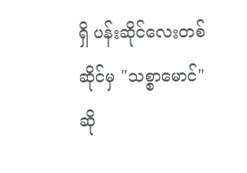ရှိ ပန်းဆိုင်လေးတစ်ဆိုင်မှ "သစ္စာမောင်" ဆို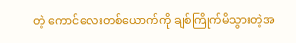တဲ့ ကောင်လေးတစ်ယောက်ကို ချစ်ကြိုက်မိသွားတဲ့အ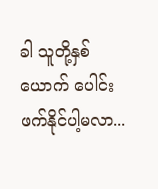ခါ သူတို့နှစ်ယောက် ပေါင်းဖက်နိုင်ပါ့မလာ...